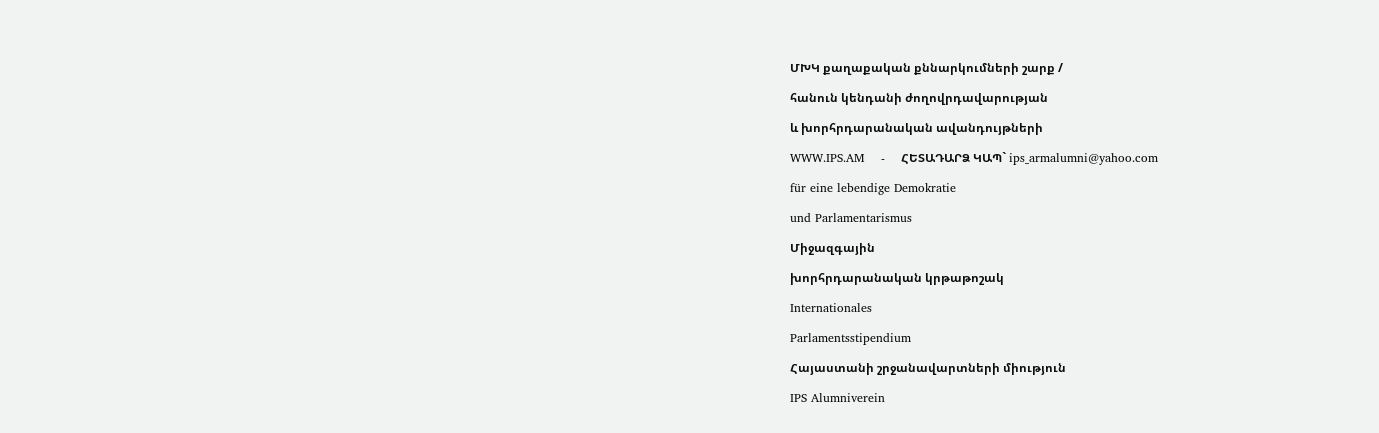ՄԽԿ քաղաքական քննարկումների շարք /

հանուն կենդանի ժողովրդավարության

և խորհրդարանական ավանդույթների

WWW.IPS.AM    -    ՀԵՏԱԴԱՐՁ ԿԱՊ` ips_armalumni@yahoo.com

für eine lebendige Demokratie

und Parlamentarismus

Միջազգային

խորհրդարանական կրթաթոշակ

Internationales

Parlamentsstipendium

Հայաստանի շրջանավարտների միություն

IPS Alumniverein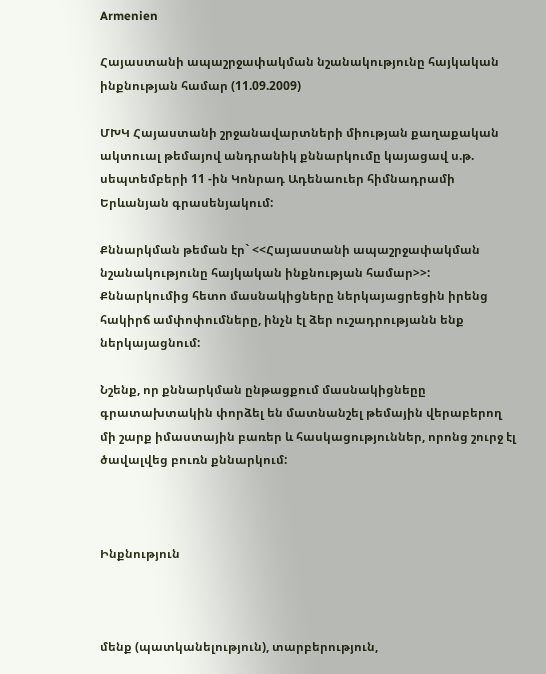Armenien

Հայաստանի ապաշրջափակման նշանակությունը հայկական ինքնության համար (11.09.2009)

ՄԽԿ Հայաստանի շրջանավարտների միության քաղաքական ակտուալ թեմայով անդրանիկ քննարկումը կայացավ ս.թ. սեպտեմբերի 11 -ին Կոնրադ Ադենաուեր հիմնադրամի Երևանյան գրասենյակում:

Քննարկման թեման էր` <<Հայաստանի ապաշրջափակման նշանակությունը հայկական ինքնության համար>>: Քննարկումից հետո մասնակիցները ներկայացրեցին իրենց հակիրճ ամփոփումները, ինչն էլ ձեր ուշադրությանն ենք ներկայացնում:

Նշենք, որ քննարկման ընթացքում մասնակիցնեըը գրատախտակին փորձել են մատնանշել թեմային վերաբերող մի շարք իմաստային բառեր և հասկացություններ, որոնց շուրջ էլ ծավալվեց բուռն քննարկում:



Ինքնություն



մենք (պատկանելություն), տարբերություն,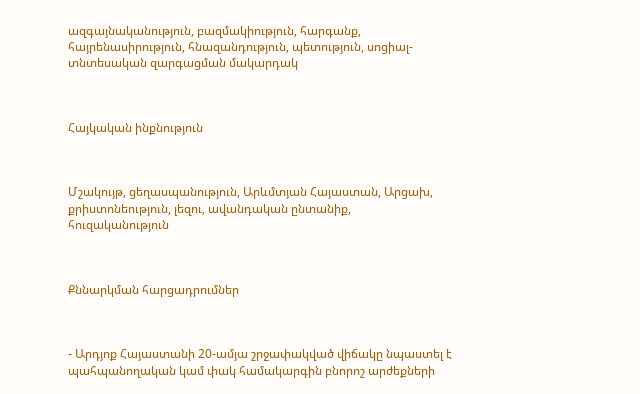ազգայնականություն, բազմակիություն, հարգանք, հայրենասիրություն, հնազանդություն, պետություն, սոցիալ-տնտեսական զարգացման մակարդակ



Հայկական ինքնություն



Մշակույթ, ցեղասպանություն, Արևմտյան Հայաստան, Արցախ, քրիստոնեություն, լեզու, ավանդական ընտանիք, հուզականություն



Քննարկման հարցադրումներ



- Արդյոք Հայաստանի 20-ամյա շրջափակված վիճակը նպաստել է պահպանողական կամ փակ համակարգին բնորոշ արժեքների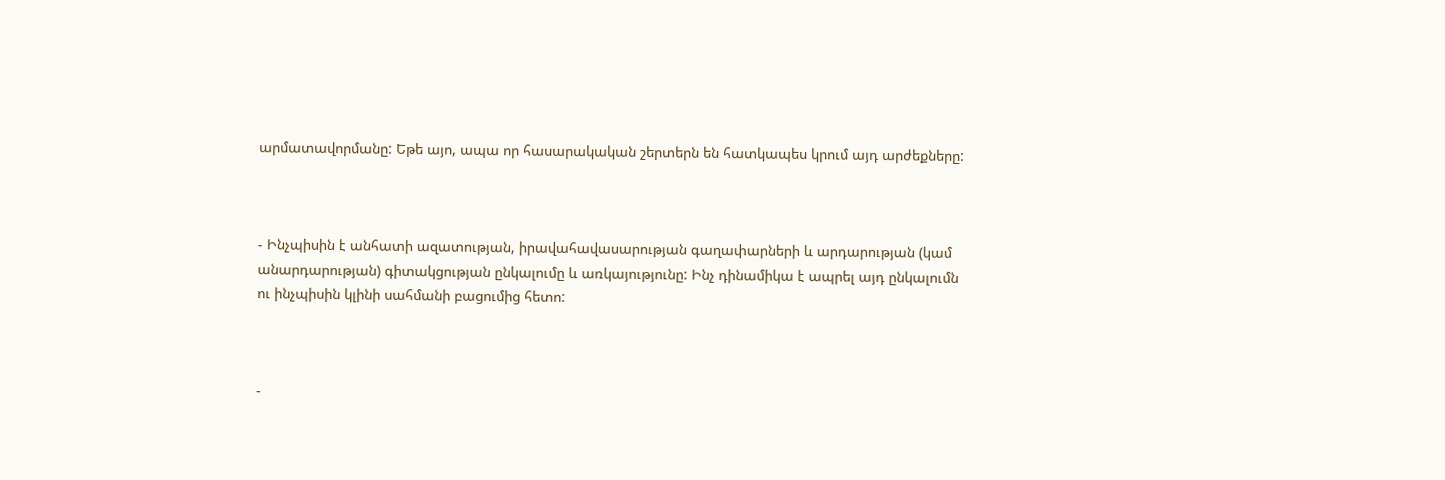արմատավորմանը: Եթե այո, ապա որ հասարակական շերտերն են հատկապես կրում այդ արժեքները:



- Ինչպիսին է անհատի ազատության, իրավահավասարության գաղափարների և արդարության (կամ անարդարության) գիտակցության ընկալումը և առկայությունը: Ինչ դինամիկա է ապրել այդ ընկալումն ու ինչպիսին կլինի սահմանի բացումից հետո:



-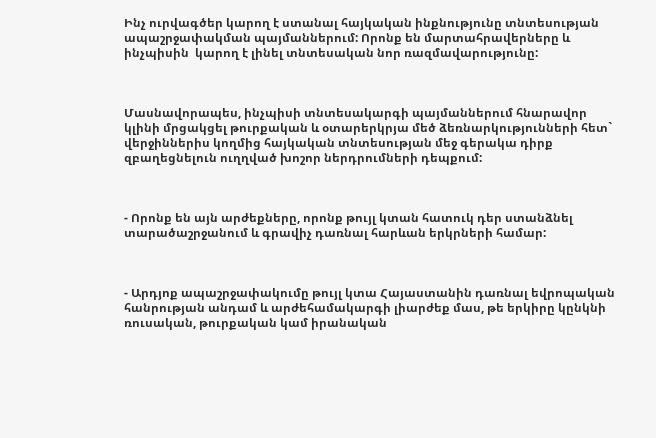Ինչ ուրվագծեր կարող է ստանալ հայկական ինքնությունը տնտեսության ապաշրջափակման պայմաններում: Որոնք են մարտահրավերները և ինչպիսին  կարող է լինել տնտեսական նոր ռազմավարությունը:



Մասնավորապես, ինչպիսի տնտեսակարգի պայմաններում հնարավոր կլինի մրցակցել թուրքական և օտարերկրյա մեծ ձեռնարկությունների հետ` վերջիններիս կողմից հայկական տնտեսության մեջ գերակա դիրք զբաղեցնելուն ուղղված խոշոր ներդրումների դեպքում:



- Որոնք են այն արժեքները, որոնք թույլ կտան հատուկ դեր ստանձնել տարածաշրջանում և գրավիչ դառնալ հարևան երկրների համար:



- Արդյոք ապաշրջափակումը թույլ կտա Հայաստանին դառնալ եվրոպական  հանրության անդամ և արժեհամակարգի լիարժեք մաս, թե երկիրը կընկնի ռուսական, թուրքական կամ իրանական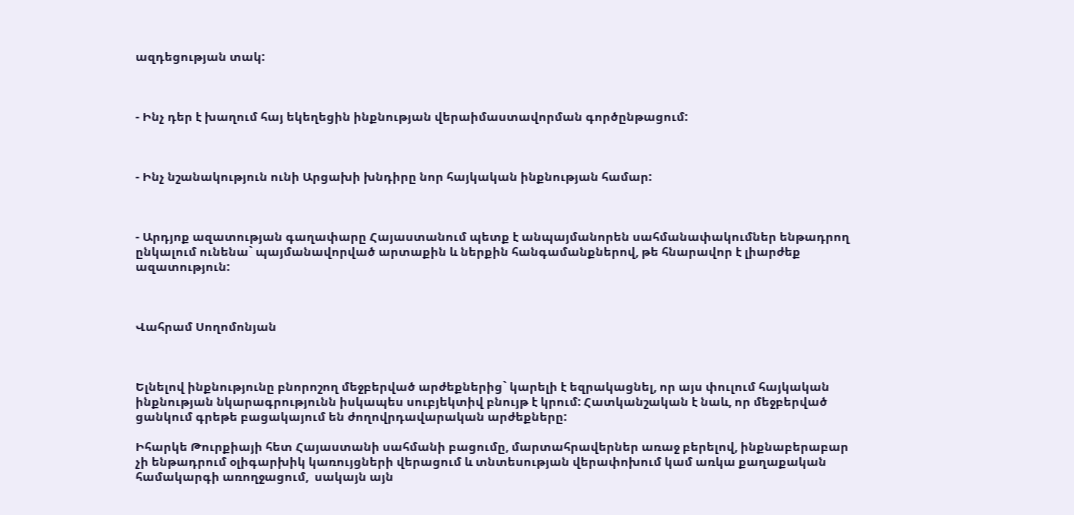ազդեցության տակ:



- Ինչ դեր է խաղում հայ եկեղեցին ինքնության վերաիմաստավորման գործընթացում:



- Ինչ նշանակություն ունի Արցախի խնդիրը նոր հայկական ինքնության համար:



- Արդյոք ազատության գաղափարը Հայաստանում պետք է անպայմանորեն սահմանափակումներ ենթադրող ընկալում ունենա` պայմանավորված արտաքին և ներքին հանգամանքներով, թե հնարավոր է լիարժեք ազատություն:



Վահրամ Սողոմոնյան



Ելնելով ինքնությունը բնորոշող մեջբերված արժեքներից` կարելի է եզրակացնել, որ այս փուլում հայկական ինքնության նկարագրությունն իսկապես սուբյեկտիվ բնույթ է կրում: Հատկանշական է նաև, որ մեջբերված ցանկում գրեթե բացակայում են ժողովրդավարական արժեքները:

Իհարկե Թուրքիայի հետ Հայաստանի սահմանի բացումը, մարտահրավերներ առաջ բերելով, ինքնաբերաբար չի ենթադրում օլիգարխիկ կառույցների վերացում և տնտեսության վերափոխում կամ առկա քաղաքական համակարգի առողջացում,  սակայն այն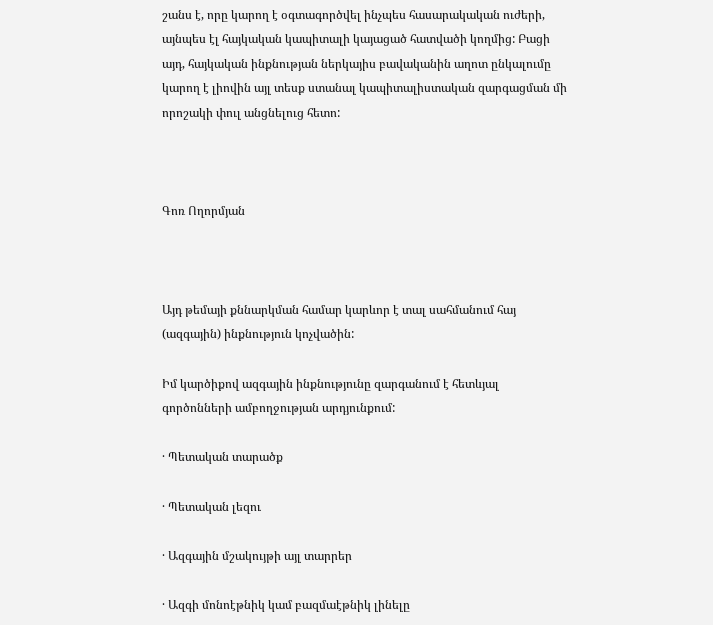շանս է, որը կարող է օգտագործվել ինչպես հասարակական ուժերի, այնպես էլ հայկական կապիտալի կայացած հատվածի կողմից: Բացի այդ, հայկական ինքնության ներկայիս բավականին աղոտ ընկալումը կարող է լիովին այլ տեսք ստանալ կապիտալիստական զարգացման մի որոշակի փուլ անցնելուց հետո:



Գոռ Ողորմյան



Այդ թեմայի քննարկման համար կարևոր է տալ սահմանում հայ (ազգային) ինքնություն կոչվածին:

Իմ կարծիքով ազգային ինքնությունը զարգանում է հետևյալ գործոնների ամբողջության արդյունքում:

· Պետական տարածք

· Պետական լեզու

· Ազգային մշակույթի այլ տարրեր

· Ազգի մոնոէթնիկ կամ բազմաէթնիկ լինելը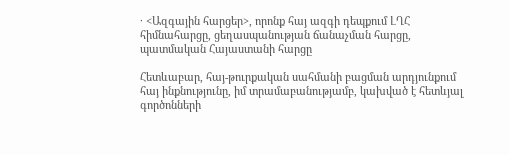· <Ազգային հարցեր>, որոնք հայ ազգի դեպքում ԼՂՀ հիմնահարցը, ցեղասպանության ճանաչման հարցը, պատմական Հայաստանի հարցը

Հետևաբար, հայ-թուրքական սահմանի բացման արդյունքում հայ ինքնությունը, իմ տրամաբանությամբ, կախված է հետևյալ գործոնների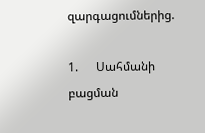զարգացումներից.

1.      Սահմանի բացման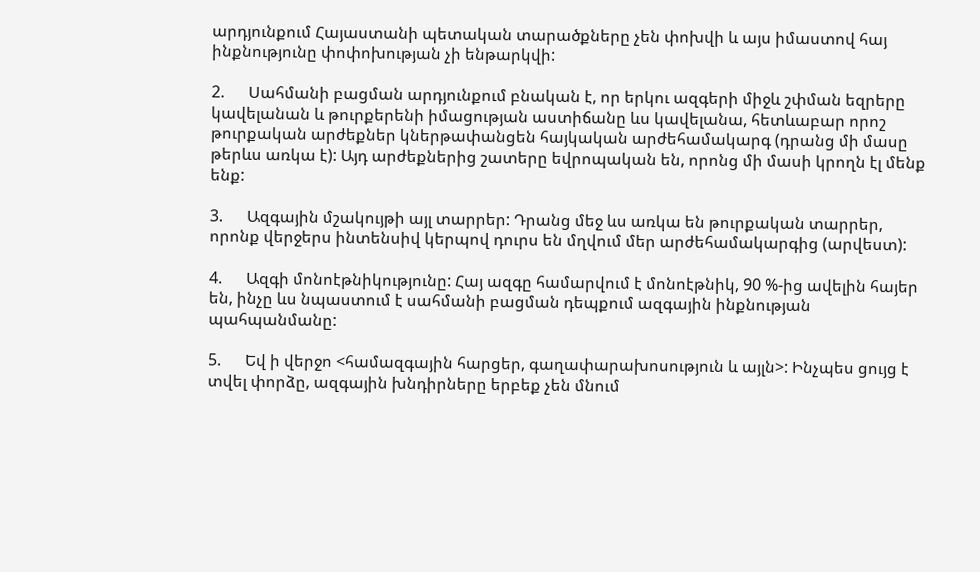արդյունքում Հայաստանի պետական տարածքները չեն փոխվի և այս իմաստով հայ ինքնությունը փոփոխության չի ենթարկվի:

2.      Սահմանի բացման արդյունքում բնական է, որ երկու ազգերի միջև շփման եզրերը կավելանան և թուրքերենի իմացության աստիճանը ևս կավելանա, հետևաբար որոշ թուրքական արժեքներ կներթափանցեն հայկական արժեհամակարգ (դրանց մի մասը թերևս առկա է): Այդ արժեքներից շատերը եվրոպական են, որոնց մի մասի կրողն էլ մենք ենք:

3.      Ազգային մշակույթի այլ տարրեր: Դրանց մեջ ևս առկա են թուրքական տարրեր, որոնք վերջերս ինտենսիվ կերպով դուրս են մղվում մեր արժեհամակարգից (արվեստ):

4.      Ազգի մոնոէթնիկությունը: Հայ ազգը համարվում է մոնոէթնիկ, 90 %-ից ավելին հայեր են, ինչը ևս նպաստում է սահմանի բացման դեպքում ազգային ինքնության պահպանմանը:

5.      Եվ ի վերջո <համազգային հարցեր, գաղափարախոսություն և այլն>: Ինչպես ցույց է տվել փորձը, ազգային խնդիրները երբեք չեն մնում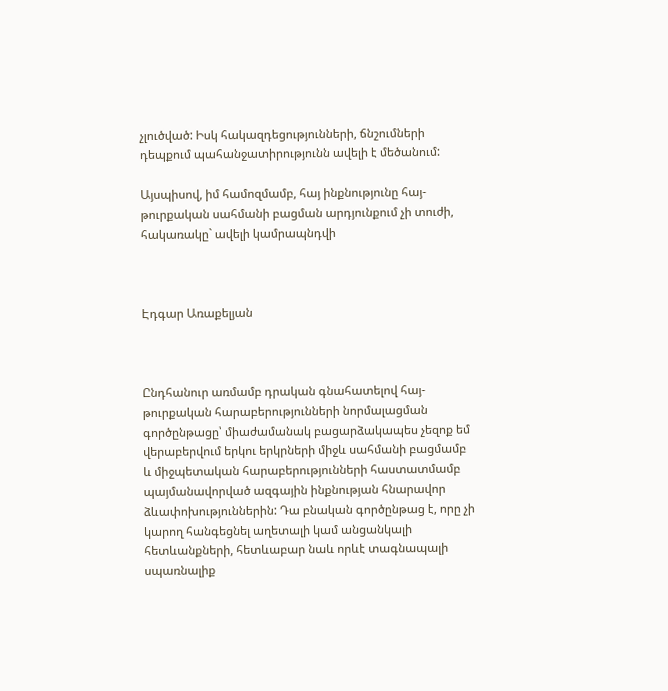չլուծված: Իսկ հակազդեցությունների, ճնշումների դեպքում պահանջատիրությունն ավելի է մեծանում:

Այսպիսով, իմ համոզմամբ, հայ ինքնությունը հայ-թուրքական սահմանի բացման արդյունքում չի տուժի, հակառակը` ավելի կամրապնդվի



Էդգար Առաքելյան



Ընդհանուր առմամբ դրական գնահատելով հայ-թուրքական հարաբերությունների նորմալացման գործընթացը՝ միաժամանակ բացարձակապես չեզոք եմ վերաբերվում երկու երկրների միջև սահմանի բացմամբ և միջպետական հարաբերությունների հաստատմամբ պայմանավորված ազգային ինքնության հնարավոր ձևափոխություններին: Դա բնական գործընթաց է, որը չի կարող հանգեցնել աղետալի կամ անցանկալի հետևանքների, հետևաբար նաև որևէ տագնապալի սպառնալիք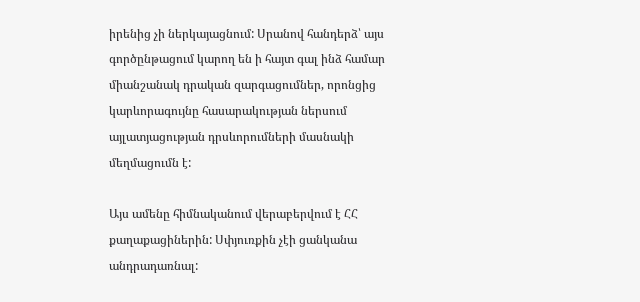իրենից չի ներկայացնում: Սրանով հանդերձ՝ այս գործընթացում կարող են ի հայտ գալ ինձ համար միանշանակ դրական զարգացումներ, որոնցից կարևորագույնը հասարակության ներսում այլատյացության դրսևորումների մասնակի մեղմացումն է:

Այս ամենը հիմնականում վերաբերվում է ՀՀ քաղաքացիներին: Սփյուռքին չէի ցանկանա անդրադառնալ: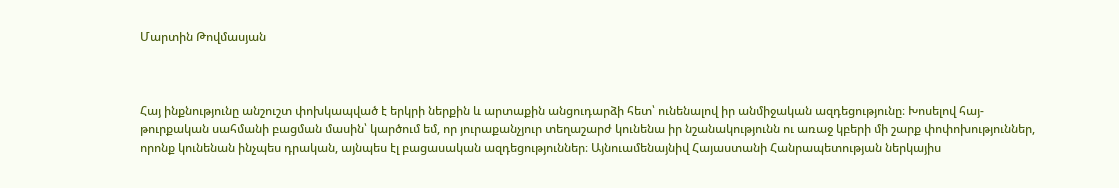Մարտին Թովմասյան



Հայ ինքնությունը անշուշտ փոխկապված է երկրի ներքին և արտաքին անցուդարձի հետ՝ ունենալով իր անմիջական ազդեցությունը։ Խոսելով հայ-թուրքական սահմանի բացման մասին՝ կարծում եմ, որ յուրաքանչյուր տեղաշարժ կունենա իր նշանակությունն ու առաջ կբերի մի շարք փոփոխություններ, որոնք կունենան ինչպես դրական, այնպես էլ բացասական ազդեցություններ։ Այնուամենայնիվ Հայաստանի Հանրապետության ներկայիս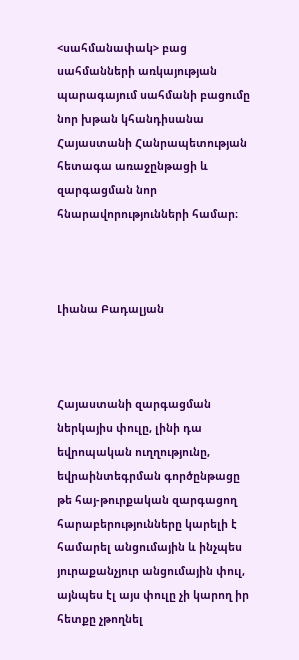<սահմանափակ> բաց սահմանների առկայության պարագայում սահմանի բացումը նոր խթան կհանդիսանա Հայաստանի Հանրապետության հետագա առաջընթացի և զարգացման նոր հնարավորությունների համար։



Լիանա Բադալյան



Հայաստանի զարգացման ներկայիս փուլը, լինի դա եվրոպական ուղղությունը, եվրաինտեգրման գործընթացը թե հայ-թուրքական զարգացող հարաբերությունները կարելի է համարել անցումային և ինչպես յուրաքանչյուր անցումային փուլ, այնպես էլ այս փուլը չի կարող իր հետքը չթողնել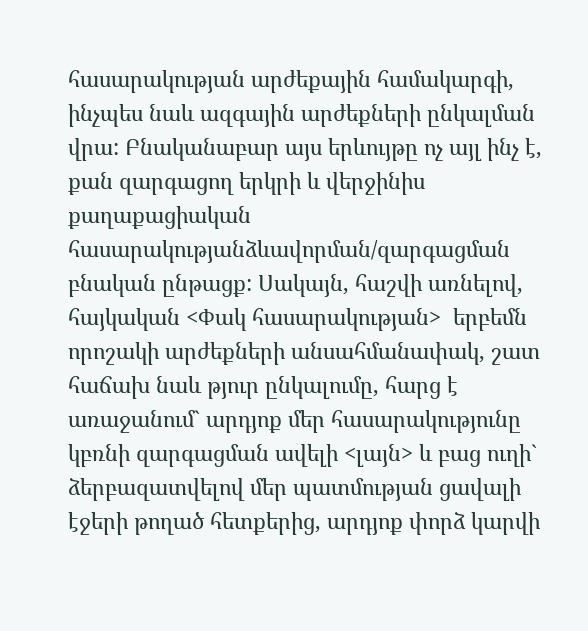հասարակության արժեքային համակարգի, ինչպես նաև ազգային արժեքների ընկալման վրա: Բնականաբար այս երևույթը ոչ այլ ինչ է, քան զարգացող երկրի և վերջինիս քաղաքացիական հասարակությանձևավորման/զարգացման բնական ընթացք: Սակայն, հաշվի առնելով, հայկական <Փակ հասարակության>  երբեմն որոշակի արժեքների անսահմանափակ, շատ հաճախ նաև թյուր ընկալումը, հարց է առաջանում` արդյոք մեր հասարակությունը կբռնի զարգացման ավելի <լայն> և բաց ուղի` ձերբազատվելով մեր պատմության ցավալի էջերի թողած հետքերից, արդյոք փորձ կարվի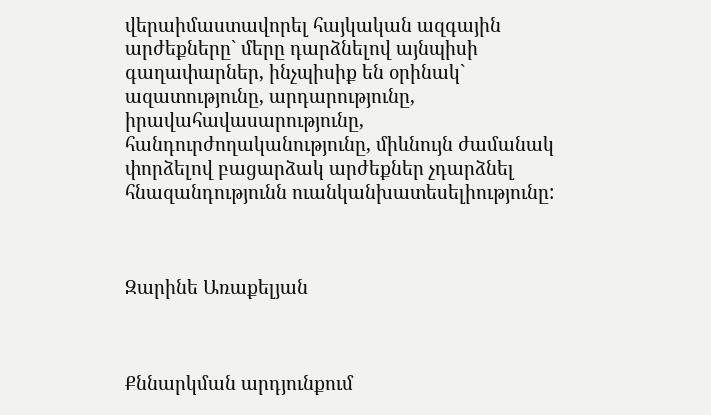վերաիմաստավորել հայկական ազգային արժեքները` մերը դարձնելով այնպիսի գաղափարներ, ինչպիսիք են օրինակ` ազատությունը, արդարությունը, իրավահավասարությունը, հանդուրժողականությունը, միևնույն ժամանակ փորձելով բացարձակ արժեքներ չդարձնել հնազանդությունն ուանկանխատեսելիությունը:



Զարինե Առաքելյան



Քննարկման արդյունքում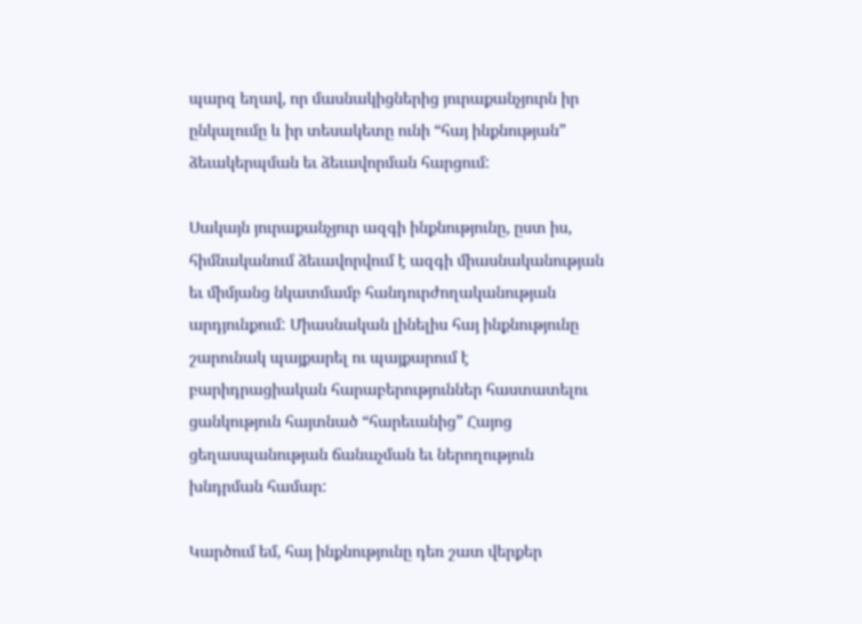պարզ եղավ, որ մասնակիցներից յուրաքանչյուրն իր ընկալումը և իր տեսակետը ունի “հայ ինքնության” ձեւակերպման եւ ձեւավորման հարցում:

Սակայն յուրաքանչյուր ազգի ինքնությունը, ըստ իս, հիմնականում ձեւավորվում է ազգի միասնականության եւ միմյանց նկատմամբ հանդուրժողականության արդյունքում: Միասնական լինելիս հայ ինքնությունը շարունակ պայքարել ու պայքարում է բարիդրացիական հարաբերություններ հաստատելու ցանկություն հայտնած “հարեւանից” Հայոց ցեղասպանության ճանաչման եւ ներողություն խնդրման համար:

Կարծում եմ, հայ ինքնությունը դեռ շատ վերքեր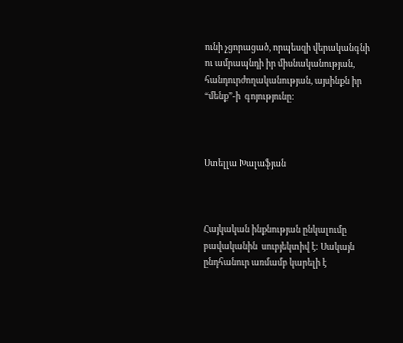ունի չցորացած, որպեսզի վերականգնի ու ամրապնդի իր միսնականության, հանդուրժողականության, այսինքն իր “մենք”-ի  գոյությունը:



Ստելլա Խալաֆյան



Հայկական ինքնության ընկալումը բավականին  սուբյեկտիվ է: Սակայն ընդհանուր առմամբ կարելի է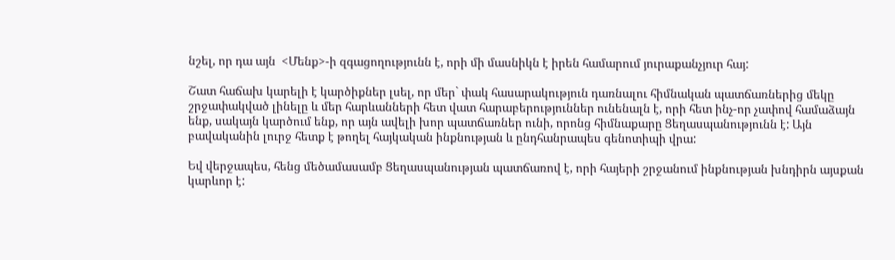նշել, որ դա այն  <Մենք>-ի զգացողությունն է, որի մի մասնիկն է իրեն համարում յուրաքանչյուր հայ:

Շատ հաճախ կարելի է կարծիքներ լսել, որ մեր` փակ հասարակություն դառնալու հիմնական պատճառներից մեկը շրջափակված լինելը և մեր հարևանների հետ վատ հարաբերություններ ունենալն է, որի հետ ինչ-որ չափով համաձայն ենք, սակայն կարծում ենք, որ այն ավելի խոր պատճառներ ունի, որոնց հիմնաքարը Ցեղասպանությունն է: Այն  բավականին լուրջ հետք է թողել հայկական ինքնության և ընդհանրապես գենոտիպի վրա:

Եվ վերջապես, հենց մեծամասամբ Ցեղասպանության պատճառով է, որի հայերի շրջանում ինքնության խնդիրն այսքան կարևոր է: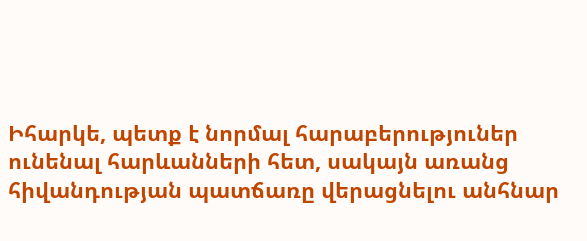Իհարկե, պետք է նորմալ հարաբերություներ ունենալ հարևանների հետ, սակայն առանց հիվանդության պատճառը վերացնելու անհնար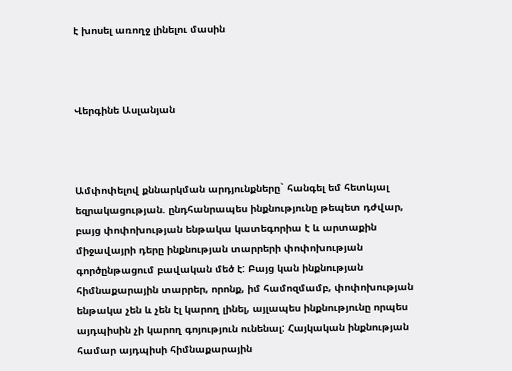է խոսել առողջ լինելու մասին



Վերգինե Ասլանյան



Ամփոփելով քննարկման արդյունքները` հանգել եմ հետևյալ եզրակացության. ընդհանրապես ինքնությունը թեպետ դժվար, բայց փոփոխության ենթակա կատեգորիա է և արտաքին միջավայրի դերը ինքնության տարրերի փոփոխության գործընթացում բավական մեծ է: Բայց կան ինքնության հիմնաքարային տարրեր, որոնք, իմ համոզմամբ, փոփոխության ենթակա չեն և չեն էլ կարող լինել, այլապես ինքնությունը որպես այդպիսին չի կարող գոյություն ունենալ: Հայկական ինքնության համար այդպիսի հիմնաքարային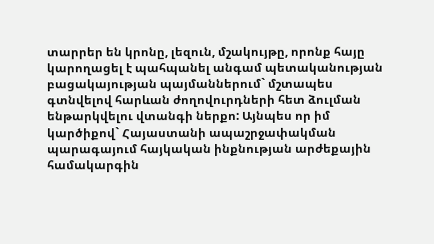տարրեր են կրոնը, լեզուն, մշակույթը, որոնք հայը կարողացել է պահպանել անգամ պետականության բացակայության պայմաններում` մշտապես գտնվելով հարևան ժողովուրդների հետ ձուլման ենթարկվելու վտանգի ներքո: Այնպես որ իմ կարծիքով` Հայաստանի ապաշրջափակման պարագայում հայկական ինքնության արժեքային համակարգին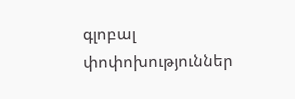գլոբալ փոփոխություններ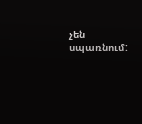չեն սպառնում: